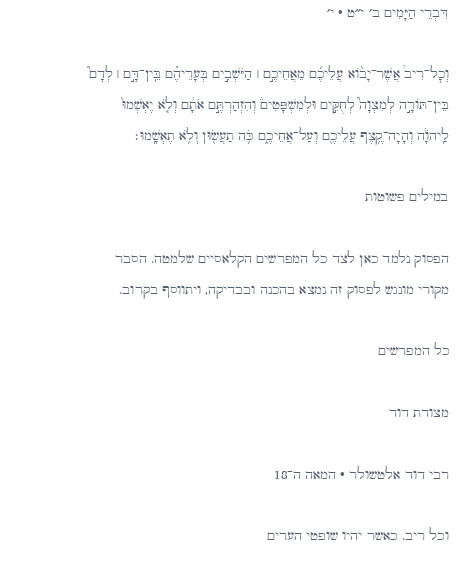דִּבְרֵי הַיָּמִים ב׳ י״ט · י׳

וְכׇל־רִיב֩ אֲשֶׁר־יָב֨וֹא עֲלֵיכֶ֜ם מֵאֲחֵיכֶ֣ם ׀ הַיֹּשְׁבִ֣ים בְּעָרֵיהֶ֗ם בֵּֽין־דָּ֣ם ׀ לְדָם֮ בֵּין־תּוֹרָ֣ה לְמִצְוָה֮ לְחֻקִּ֣ים וּלְמִשְׁפָּטִים֒ וְהִזְהַרְתֶּ֣ם אֹתָ֔ם וְלֹ֤א יֶאְשְׁמוּ֙ לַֽיהֹוָ֔ה וְהָיָה־קֶ֥צֶף עֲלֵיכֶ֖ם וְעַל־אֲחֵיכֶ֑ם כֹּ֥ה תַעֲשׂ֖וּן וְלֹ֥א תֶאְשָֽׁמוּ׃

במילים פשוטות

הפסוק נלמד כאן לצד כל המפרשים הקלאסיים שלמטה. הסבר מקורי מונגש לפסוק זה נמצא בהכנה ובבדיקה, ויתווסף בקרוב.

כל המפרשים

מצודת דוד

רבי דוד אלטשולר · המאה ה־18

וכל ריב. כאשר יהיו שופטי הערים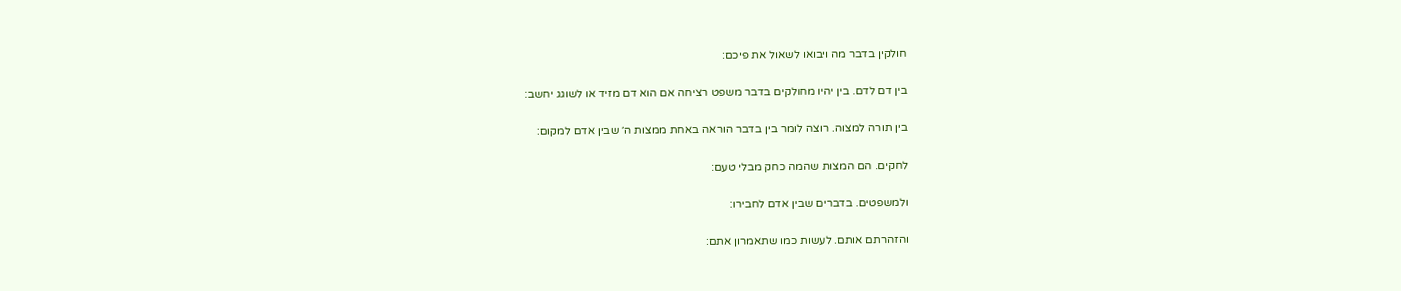חולקין בדבר מה ויבואו לשאול את פיכם:

בין דם לדם. בין יהיו מחולקים בדבר משפט רציחה אם הוא דם מזיד או לשוגג יחשב:

בין תורה למצוה. רוצה לומר בין בדבר הוראה באחת ממצות ה׳ שבין אדם למקום:

לחקים. הם המצות שהמה כחק מבלי טעם:

ולמשפטים. בדברים שבין אדם לחבירו:

והזהרתם אותם. לעשות כמו שתאמרון אתם: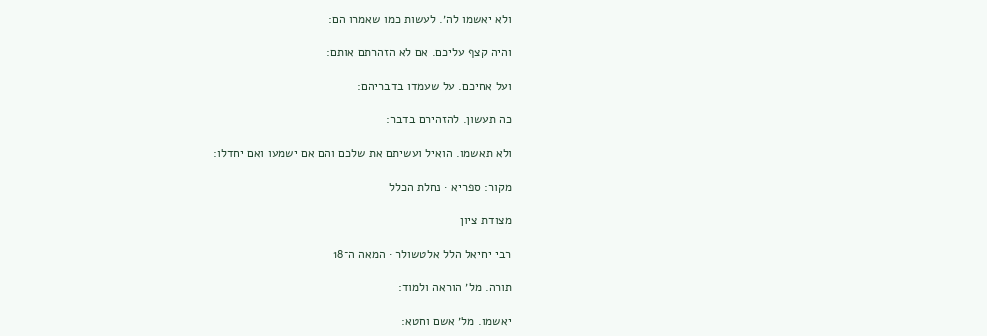ולא יאשמו לה׳. לעשות כמו שאמרו הם:

והיה קצף עליכם. אם לא הזהרתם אותם:

ועל אחיכם. על שעמדו בדבריהם:

כה תעשון. להזהירם בדבר:

ולא תאשמו. הואיל ועשיתם את שלכם והם אם ישמעו ואם יחדלו:

מקור: ספריא · נחלת הכלל

מצודת ציון

רבי יחיאל הלל אלטשולר · המאה ה־18

תורה. מל׳ הוראה ולמוד:

יאשמו. מל׳ אשם וחטא: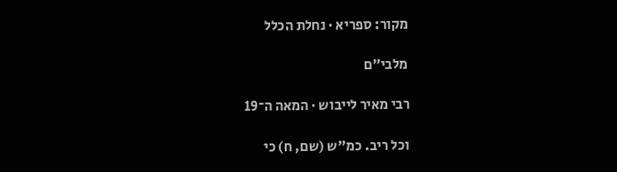מקור: ספריא · נחלת הכלל

מלבי״ם

רבי מאיר לייבוש · המאה ה־19

וכל ריב. כמ"ש (שם, ח) כי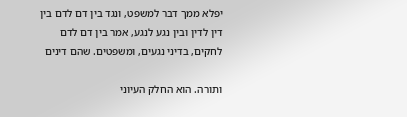יפלא ממך דבר למשפט, ונגד בין דם לדם בין דין לדין ובין נגע לנגע, אמר בין דם לדם לחקים, בדיני נגעים, ומשפטים. שהם דינים

ותורה. הוא החלק העיוני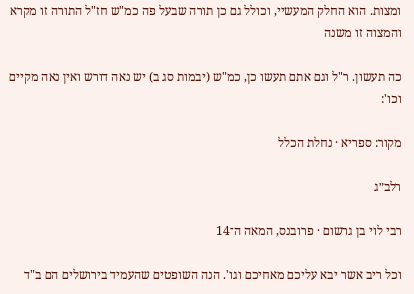ומצות. הוא החלק המעשיי, וכולל גם כן תורה שבעל פה כמ"ש חז"ל התורה זו מקרא והמצוה זו משנה

כה תעשון. ר"ל וגם אתם תעשו כן, כמ"ש (יבמות סג ב) יש נאה דורש ואין נאה מקיים וכו':

מקור: ספריא · נחלת הכלל

רלב״ג

רבי לוי בן גרשום · פרובנס, המאה ה־14

וכל ריב אשר יבא עליכם מאחיכם וגו'. הנה השופטים שהעמיד בירושלים הם ב"ד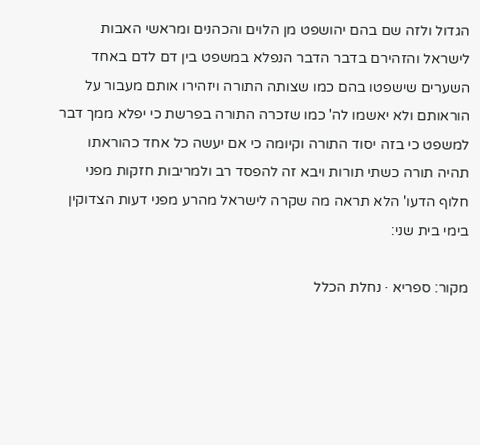הגדול ולזה שם בהם יהושפט מן הלוים והכהנים ומראשי האבות לישראל והזהירם בדבר הדבר הנפלא במשפט בין דם לדם באחד השערים שישפטו בהם כמו שצותה התורה ויזהירו אותם מעבור על הוראותם ולא יאשמו לה' כמו שזכרה התורה בפרשת כי יפלא ממך דבר למשפט כי בזה יסוד התורה וקיומה כי אם יעשה כל אחד כהוראתו תהיה תורה כשתי תורות ויבא זה להפסד רב ולמריבות חזקות מפני חלוף הדעו' הלא תראה מה שקרה לישראל מהרע מפני דעות הצדוקין בימי בית שני:

מקור: ספריא · נחלת הכלל